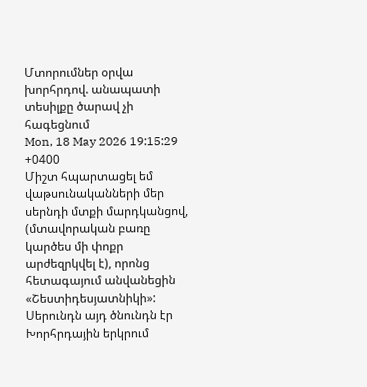Մտորումներ օրվա խորհրդով. անապատի տեսիլքը ծարավ չի հագեցնում
Mon, 18 May 2026 19:15:29 +0400
Միշտ հպարտացել եմ վաթսունականների մեր սերնդի մտքի մարդկանցով, (մտավորական բառը կարծես մի փոքր արժեզրկվել է), որոնց հետագայում անվանեցին «Շեստիդեսյատնիկի»:
Սերունդն այդ ծնունդն էր Խորհրդային երկրում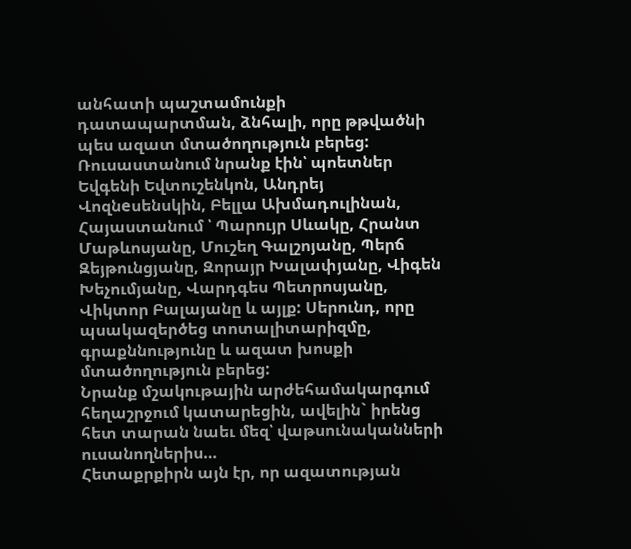անհատի պաշտամունքի դատապարտման, ձնհալի, որը թթվածնի պես ազատ մտածողություն բերեց: Ռուսաստանում նրանք էին՝ պոետներ Եվգենի Եվտուշենկոն, Անդրեյ Վոզնeսենսկին, Բելլա Ախմադուլինան, Հայաստանում ՝ Պարույր Սևակը, Հրանտ Մաթևոսյանը, Մուշեղ Գալշոյանը, Պերճ Զեյթունցյանը, Զորայր Խալափյանը, Վիգեն Խեչումյանը, Վարդգես Պետրոսյանը, Վիկտոր Բալայանը և այլք: Սերունդ, որը պսակազերծեց տոտալիտարիզմը, գրաքննությունը և ազատ խոսքի մտածողություն բերեց:
Նրանք մշակութային արժեհամակարգում հեղաշրջում կատարեցին, ավելին` իրենց հետ տարան նաեւ մեզ՝ վաթսունականների ուսանողներիս…
Հետաքրքիրն այն էր, որ ազատության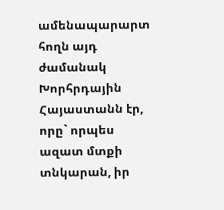ամենապարարտ հողն այդ ժամանակ Խորհրդային Հայաստանն էր, որը` որպես ազատ մտքի տնկարան, իր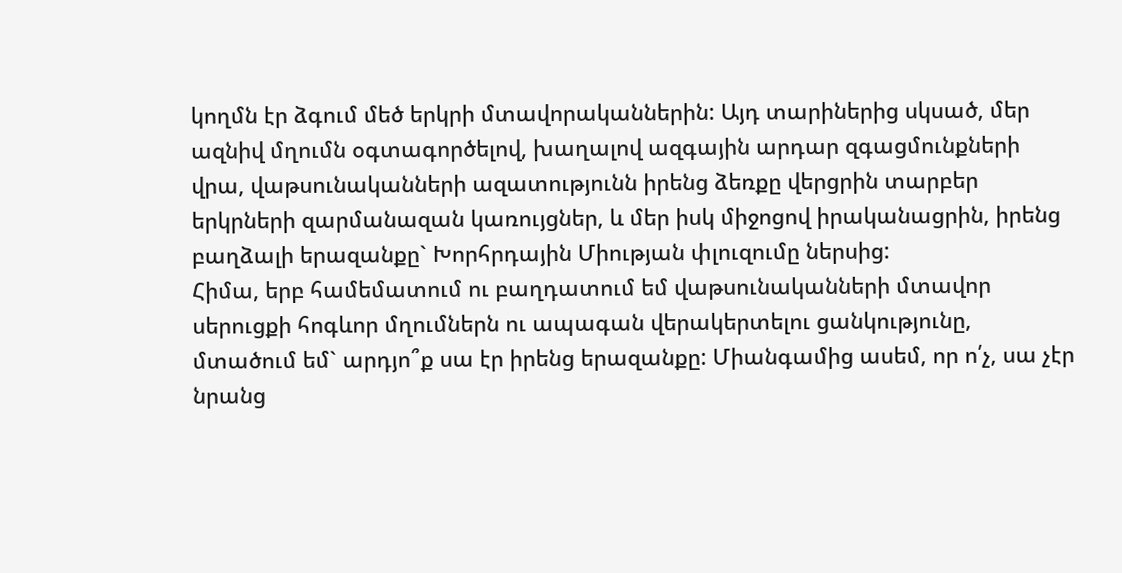կողմն էր ձգում մեծ երկրի մտավորականներին: Այդ տարիներից սկսած, մեր ազնիվ մղումն օգտագործելով, խաղալով ազգային արդար զգացմունքների վրա, վաթսունականների ազատությունն իրենց ձեռքը վերցրին տարբեր երկրների զարմանազան կառույցներ, և մեր իսկ միջոցով իրականացրին, իրենց բաղձալի երազանքը` Խորհրդային Միության փլուզումը ներսից:
Հիմա, երբ համեմատում ու բաղդատում եմ վաթսունականների մտավոր սերուցքի հոգևոր մղումներն ու ապագան վերակերտելու ցանկությունը, մտածում եմ` արդյո՞ք սա էր իրենց երազանքը: Միանգամից ասեմ, որ ո՛չ, սա չէր նրանց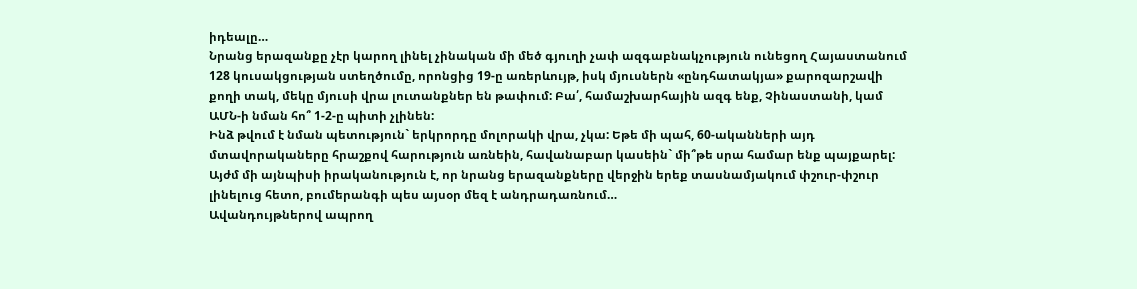իդեալը…
Նրանց երազանքը չէր կարող լինել չինական մի մեծ գյուղի չափ ազգաբնակչություն ունեցող Հայաստանում 128 կուսակցության ստեղծումը, որոնցից 19-ը առերևույթ, իսկ մյուսներն «ընդհատակյա» քարոզարշավի քողի տակ, մեկը մյուսի վրա լուտանքներ են թափում: Բա՛, համաշխարհային ազգ ենք, Չինաստանի, կամ ԱՄՆ-ի նման հո՞ 1-2-ը պիտի չլինեն:
Ինձ թվում է նման պետություն` երկրորդը մոլորակի վրա, չկա: Եթե մի պահ, 60-ականների այդ մտավորակաները հրաշքով հարություն առնեին, հավանաբար կասեին` մի՞թե սրա համար ենք պայքարել: Այժմ մի այնպիսի իրականություն է, որ նրանց երազանքները վերջին երեք տասնամյակում փշուր-փշուր լինելուց հետո, բումերանգի պես այսօր մեզ է անդրադառնում…
Ավանդույթներով ապրող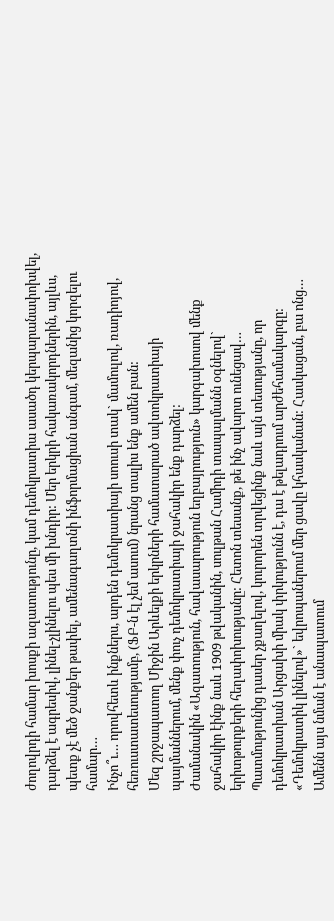ժողովրդի համար խոսքի ազատությունը, կամ դեմոկրատիա ասածդ կերպարանափոխվել, դարձել է ագրեսիվ, լինել-չլինելու պես մի խնդիր: Մեր երկրի հակառակորդներին, այլևս, պետք չէ մեծ ջանքեր թափել, ամենագաղտնի ինֆորմացիան անգամ, մեզանից կորզելու համար…
Ինչո՞ւ… որովհետև ինքներս, արդեն դեմոկրատիայի սոուսի տակ` մամուլով, ռադիոյով, հեռուստատեսությամբ, (ՖԲ-ն էլ չեմ ասում) նրանց տալիս ենք ամեն բան:
Մեզ շրջապատող Միջին Արևելքի երկրների համատարած ավտոկրատիայի պայմաններում, մենք փուչ դեմոկրատիայի ջահակիր ենք դարձել:
Ժամանակին «Ազատություն, հավասարություն եղբայրություն» կարգախոսով մենք ջահակիր էինք նաև 1909 թվականին, սուլթան Համիդի տապալմանն օգնելով` երիտթուրքերի հեղափոխությանը: Հետոն տեսանք, թե ինչ ավարտ ունեցավ…
Պատմությունից դասեր չքաղելով, կուրորեն տրվեցինք նաև այն տեսությանը, որ դեմոկրատիան Արցախի միակ փրկությունն է, դա է թելադրում արժեհամակարգը: «Դեմոկրատիկ լինելով»` եվրոպաներում մեր ցավը կհասկանան: Հասկացան, բա ոնց…
Ամենն այս նման է անապատում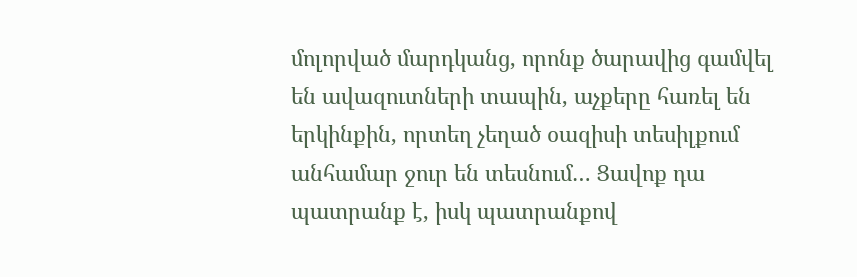մոլորված մարդկանց, որոնք ծարավից գամվել են ավազուտների տապին, աչքերը հառել են երկինքին, որտեղ չեղած օազիսի տեսիլքում անհամար ջուր են տեսնում… Ցավոք դա պատրանք է, իսկ պատրանքով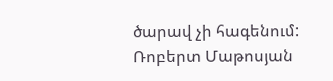ծարավ չի հագենում:
Ռոբերտ Մաթոսյան